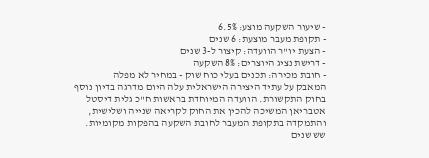- שיעור השקעה מוצע: 6.5%
- תקופת מעבר מוצעת: 6 שנים
- הצעת יו"ר הוועדה: קיצור ל-3 שנים
- דרישת נציג היוצרים: 8% השקעה
- חובת מכירה: תכנים בעלי כוח שוק - במחיר לא מפלה
המאבק על עתיד היצירה הישראלית עלה היום מדרגה בדיון נוסף בחוק התקשורת. הוועדה המיוחדת בראשות ח"כ גלית דיסטל אטבריאן המשיכה להכין את החוק לקריאה שנייה ושלישית, והתמקדה בתקופת המעבר לחובת השקעה בהפקות מקומיות.
שש שנים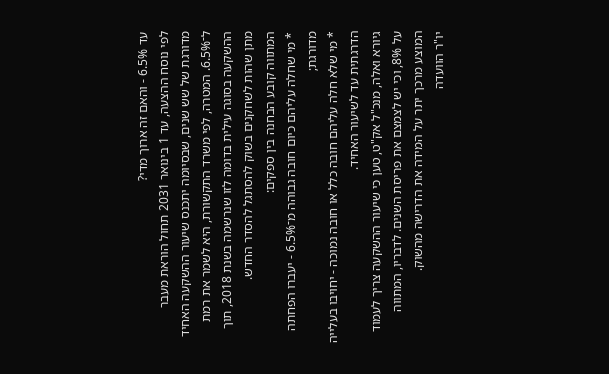עד 6.5% - והאם זה ארוך מדי?
לפי נוסח ההצעה, עד 1 בינואר 2031 תחול הוראת מעבר מדורגת של שש שנים, שבסיומה יתכנס שיעור ההשקעה האחיד ל־6.5%. המטרה, לפי משרד התקשורת, היא לשמר את רמת ההשקעה בסוגה עילית בדומה לזו שנרשמה בשנת 2018, תוך מתן שהות לשחקנים בשוק להסתגל להסדר החדש.
המתווה קובע הבחנה בין ספקים:
* מי שחלה עליהם כיום חובה גבוהה מ־6.5% - יעברו הפחתה מדורגת;
* מי שלא חלה עליהם חובה כלל או חובה נמוכה - יחויבו בעלייה הדרגתית עד לשיעור האחיד.
גיורא ואלה, מנכ"ל אק"ט, טען כי שיעור ההשקעה צריך לעמוד על 8%, וכי יש לצמצם את פריסת השנים. לדבריו, המתווה המוצע מרכך יתר על המידה את הדרישה מהשוק.
יו"ר הוועדה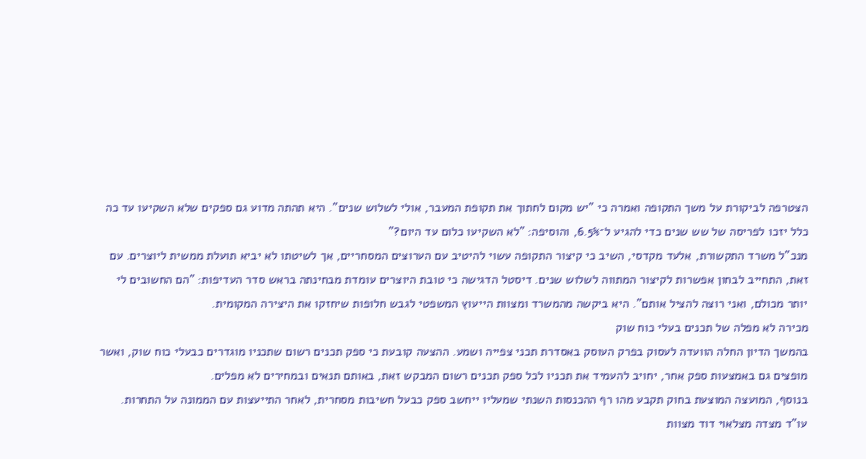הצטרפה לביקורת על משך התקופה ואמרה כי "יש מקום לחתוך את תקופת המעבר, אולי לשלוש שנים". היא תהתה מדוע גם ספקים שלא השקיעו עד כה כלל יזכו לפריסה של שש שנים כדי להגיע ל־6.5%, והוסיפה: "לא השקיעו כלום עד היום?"
מנכ"ל משרד התקשורת, אלעד מקדסי, השיב כי קיצור התקופה עשוי להיטיב עם הערוצים המסחריים, אך לשיטתו לא יביא תועלת ממשית ליוצרים. עם זאת, התחייב לבחון אפשרות לקיצור המתווה לשלוש שנים. דיסטל הדגישה כי טובת היוצרים עומדת מבחינתה בראש סדר העדיפות: "הם החשובים לי יותר מכולם, ואני רוצה להציל אותם". היא ביקשה מהמשרד ומצוות הייעוץ המשפטי לגבש חלופות שיחזקו את היצירה המקומית.
מכירה לא מפלה של תכנים בעלי כוח שוק
בהמשך הדיון החלה הוועדה לעסוק בפרק העוסק באסדרת תכני צפייה ושמע. ההצעה קובעת כי ספק תכנים רשום שתכניו מוגדרים כבעלי כוח שוק, ואשר מופצים גם באמצעות ספק אחר, יחויב להעמיד את תכניו לכל ספק תכנים רשום המבקש זאת, באותם תנאים ובמחירים לא מפלים.
בנוסף, המועצה המוצעת בחוק תקבע מהו רף ההכנסות השנתי שמעליו ייחשב ספק כבעל חשיבות מסחרית, לאחר התייעצות עם הממונה על התחרות.
עו"ד מצדה מצלאוי דוד מצוות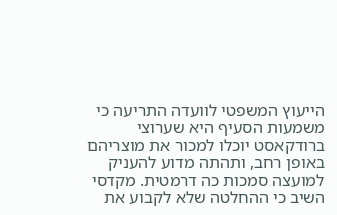הייעוץ המשפטי לוועדה התריעה כי משמעות הסעיף היא שערוצי ברודקאסט יוכלו למכור את מוצריהם באופן רחב, ותהתה מדוע להעניק למועצה סמכות כה דרמטית. מקדסי השיב כי ההחלטה שלא לקבוע את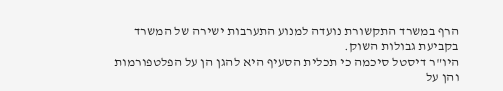הרף במשרד התקשורת נועדה למנוע התערבות ישירה של המשרד בקביעת גבולות השוק.
היו"ר דיסטל סיכמה כי תכלית הסעיף היא להגן הן על הפלטפורמות והן על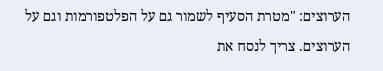הערוצים: "מטרת הסעיף לשמור גם על הפלטפורמות וגם על הערוצים. צריך לנסח את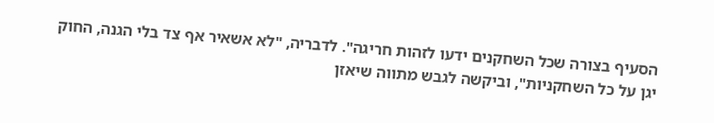הסעיף בצורה שכל השחקנים ידעו לזהות חריגה". לדבריה, "לא אשאיר אף צד בלי הגנה, החוק יגן על כל השחקניות", וביקשה לגבש מתווה שיאזן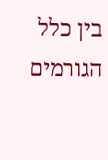בין כלל הגורמים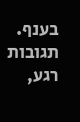בענף.
תגובות
רגע,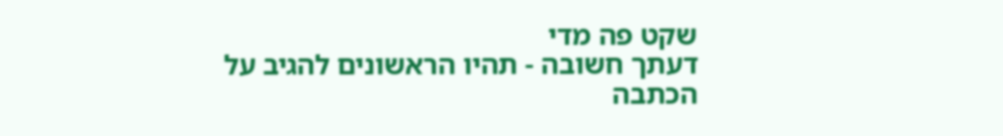שקט פה מדי
דעתך חשובה - תהיו הראשונים להגיב על הכתבה